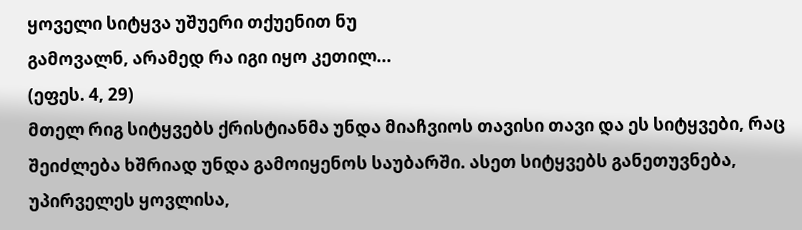ყოველი სიტყვა უშუერი თქუენით ნუ
გამოვალნ, არამედ რა იგი იყო კეთილ...
(ეფეს. 4, 29)
მთელ რიგ სიტყვებს ქრისტიანმა უნდა მიაჩვიოს თავისი თავი და ეს სიტყვები, რაც შეიძლება ხშრიად უნდა გამოიყენოს საუბარში. ასეთ სიტყვებს განეთუვნება, უპირველეს ყოვლისა,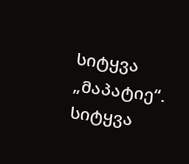სიტყვა „მაპატიე“.
სიტყვა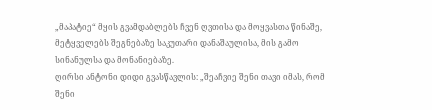„მაპატიე“ მყის გვამდაბლებს ჩვენ ღვთისა და მოყვასთა წინაშე, მეტყველებს შეგნებაზე საკუთარი დანაშაულისა, მის გამო სინანულსა და მონანიებაზე.
ღირსი ანტონი დიდი გვასწავლის: „შეაჩვიე შენი თავი იმას, რომ შენი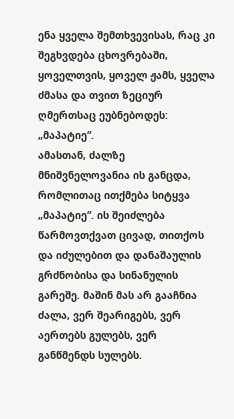ენა ყველა შემთხვევისას, რაც კი შეგხვდება ცხოვრებაში, ყოველთვის, ყოველ ჟამს, ყველა ძმასა და თვით ზეციურ ღმერთსაც ეუბნებოდეს: „მაპატიე“.
ამასთან, ძალზე მნიშვნელოვანია ის განცდა, რომლითაც ითქმება სიტყვა „მაპატიე“. ის შეიძლება წარმოვთქვათ ცივად, თითქოს და იძულებით და დანაშაულის გრძნობისა და სინანულის გარეშე. მაშინ მას არ გააჩნია ძალა, ვერ შეარიგებს, ვერ აერთებს გულებს, ვერ განწმენდს სულებს.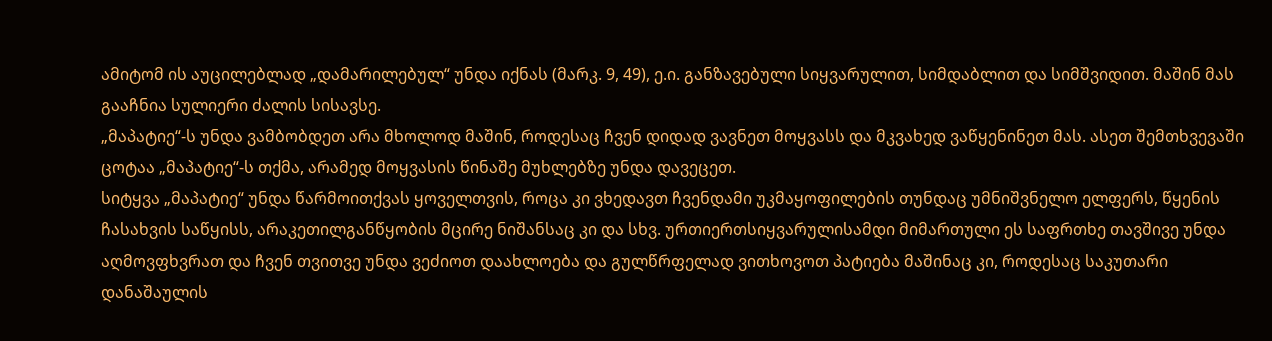ამიტომ ის აუცილებლად „დამარილებულ“ უნდა იქნას (მარკ. 9, 49), ე.ი. განზავებული სიყვარულით, სიმდაბლით და სიმშვიდით. მაშინ მას გააჩნია სულიერი ძალის სისავსე.
„მაპატიე“-ს უნდა ვამბობდეთ არა მხოლოდ მაშინ, როდესაც ჩვენ დიდად ვავნეთ მოყვასს და მკვახედ ვაწყენინეთ მას. ასეთ შემთხვევაში ცოტაა „მაპატიე“-ს თქმა, არამედ მოყვასის წინაშე მუხლებზე უნდა დავეცეთ.
სიტყვა „მაპატიე“ უნდა წარმოითქვას ყოველთვის, როცა კი ვხედავთ ჩვენდამი უკმაყოფილების თუნდაც უმნიშვნელო ელფერს, წყენის ჩასახვის საწყისს, არაკეთილგანწყობის მცირე ნიშანსაც კი და სხვ. ურთიერთსიყვარულისამდი მიმართული ეს საფრთხე თავშივე უნდა აღმოვფხვრათ და ჩვენ თვითვე უნდა ვეძიოთ დაახლოება და გულწრფელად ვითხოვოთ პატიება მაშინაც კი, როდესაც საკუთარი დანაშაულის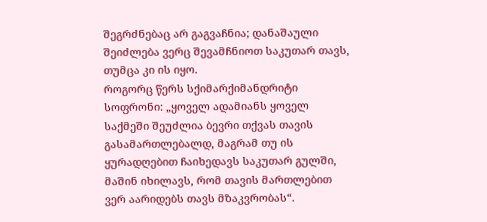შეგრძნებაც არ გაგვაჩნია; დანაშაული შეიძლება ვერც შევამჩნიოთ საკუთარ თავს, თუმცა კი ის იყო.
როგორც წერს სქიმარქიმანდრიტი სოფრონი: „ყოველ ადამიანს ყოველ საქმეში შეუძლია ბევრი თქვას თავის გასამართლებალდ, მაგრამ თუ ის ყურადღებით ჩაიხედავს საკუთარ გულში, მაშინ იხილავს, რომ თავის მართლებით ვერ აარიდებს თავს მზაკვრობას“.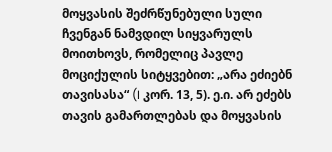მოყვასის შეძრწუნებული სული ჩვენგან ნამვდილ სიყვარულს მოითხოვს, რომელიც პავლე მოციქულის სიტყვებით: „არა ეძიებნ თავისასა“ (I კორ. 13, 5). ე.ი. არ ეძებს თავის გამართლებას და მოყვასის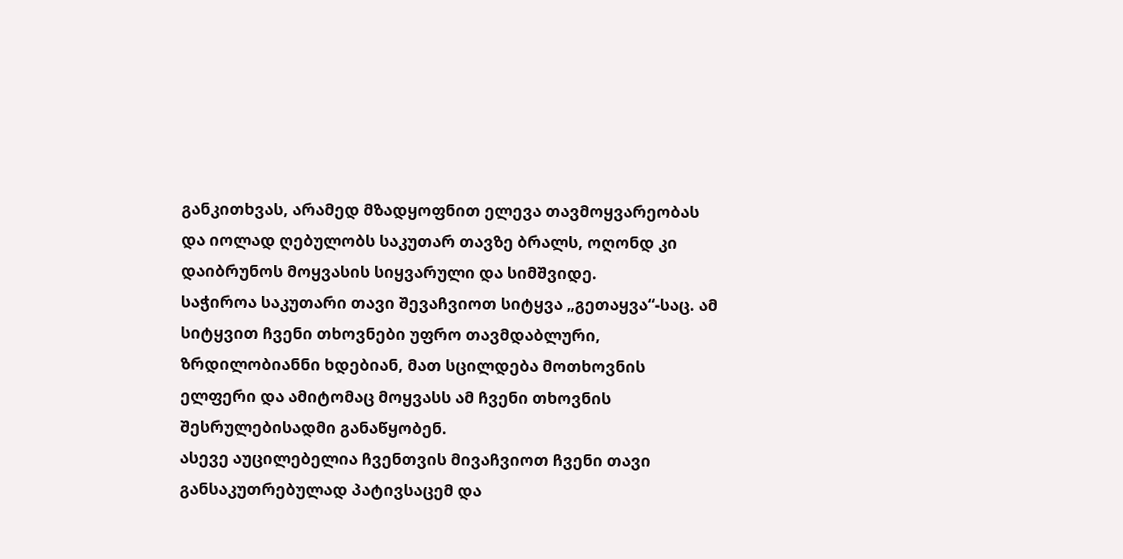განკითხვას, არამედ მზადყოფნით ელევა თავმოყვარეობას და იოლად ღებულობს საკუთარ თავზე ბრალს, ოღონდ კი დაიბრუნოს მოყვასის სიყვარული და სიმშვიდე.
საჭიროა საკუთარი თავი შევაჩვიოთ სიტყვა „გეთაყვა“-საც. ამ სიტყვით ჩვენი თხოვნები უფრო თავმდაბლური, ზრდილობიანნი ხდებიან, მათ სცილდება მოთხოვნის ელფერი და ამიტომაც მოყვასს ამ ჩვენი თხოვნის შესრულებისადმი განაწყობენ.
ასევე აუცილებელია ჩვენთვის მივაჩვიოთ ჩვენი თავი განსაკუთრებულად პატივსაცემ და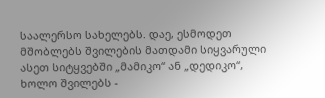საალერსო სახელებს. დაე, ესმოდეთ მშობლებს შვილების მათდამი სიყვარული ასეთ სიტყვებში „მამიკო“ ან „დედიკო“, ხოლო შვილებს -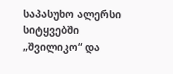საპასუხო ალერსი სიტყვებში „შვილიკო“ და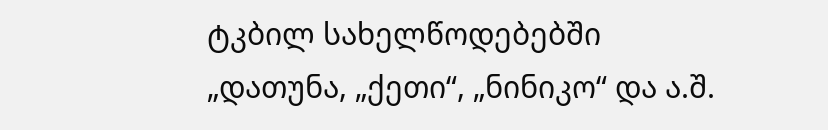ტკბილ სახელწოდებებში „დათუნა, „ქეთი“, „ნინიკო“ და ა.შ.